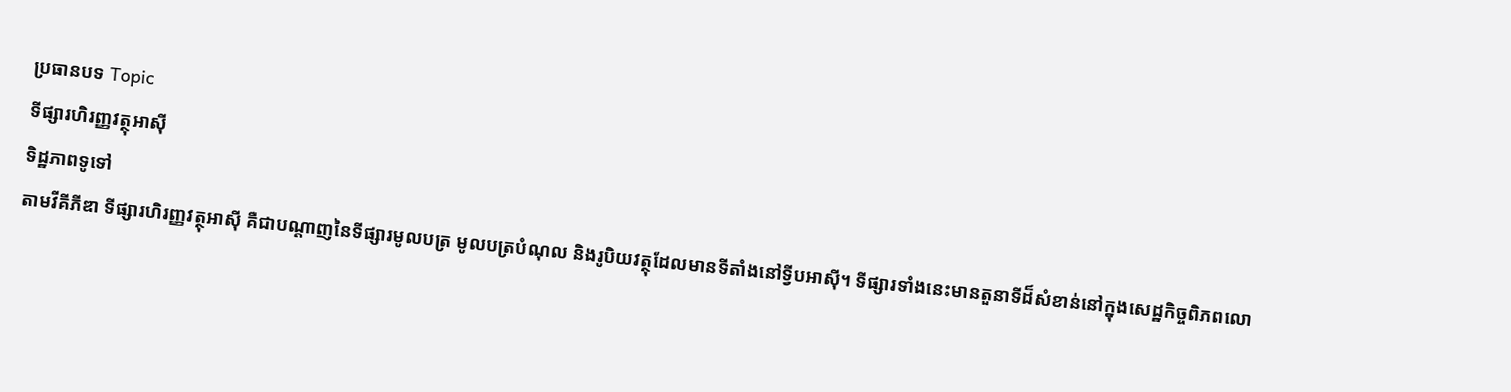ប្រធានបទ Topic
ទីផ្សារហិរញ្ញវត្ថុអាស៊ី
ទិដ្ឋភាពទូទៅ
តាមវីគីភីឌា ទីផ្សារហិរញ្ញវត្ថុអាស៊ី គឺជាបណ្តាញនៃទីផ្សារមូលបត្រ មូលបត្របំណុល និងរូបិយវត្ថុដែលមានទីតាំងនៅទ្វីបអាស៊ី។ ទីផ្សារទាំងនេះមានតួនាទីដ៏សំខាន់នៅក្នុងសេដ្ឋកិច្ចពិភពលោ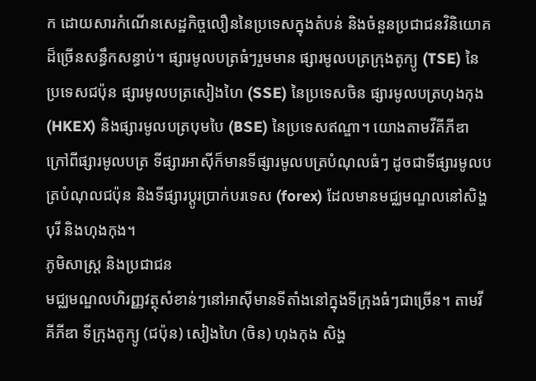ក ដោយសារកំណើនសេដ្ឋកិច្ចលឿននៃប្រទេសក្នុងតំបន់ និងចំនួនប្រជាជនវិនិយោគដ៏ច្រើនសន្ធឹកសន្ធាប់។ ផ្សារមូលបត្រធំៗរួមមាន ផ្សារមូលបត្រក្រុងតូក្យូ (TSE) នៃប្រទេសជប៉ុន ផ្សារមូលបត្រសៀងហៃ (SSE) នៃប្រទេសចិន ផ្សារមូលបត្រហុងកុង (HKEX) និងផ្សារមូលបត្របុមបៃ (BSE) នៃប្រទេសឥណ្ឌា។ យោងតាមវីគីភីឌា ក្រៅពីផ្សារមូលបត្រ ទីផ្សារអាស៊ីក៏មានទីផ្សារមូលបត្របំណុលធំៗ ដូចជាទីផ្សារមូលបត្របំណុលជប៉ុន និងទីផ្សារប្តូរប្រាក់បរទេស (forex) ដែលមានមជ្ឈមណ្ឌលនៅសិង្ហបុរី និងហុងកុង។
ភូមិសាស្ត្រ និងប្រជាជន
មជ្ឈមណ្ឌលហិរញ្ញវត្ថុសំខាន់ៗនៅអាស៊ីមានទីតាំងនៅក្នុងទីក្រុងធំៗជាច្រើន។ តាមវីគីភីឌា ទីក្រុងតូក្យូ (ជប៉ុន) សៀងហៃ (ចិន) ហុងកុង សិង្ហ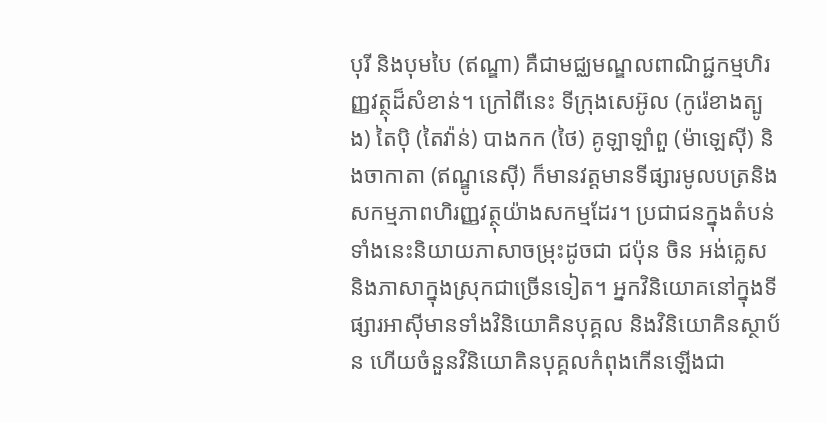បុរី និងបុមបៃ (ឥណ្ឌា) គឺជាមជ្ឈមណ្ឌលពាណិជ្ជកម្មហិរញ្ញវត្ថុដ៏សំខាន់។ ក្រៅពីនេះ ទីក្រុងសេអ៊ូល (កូរ៉េខាងត្បូង) តៃប៉ិ (តៃវ៉ាន់) បាងកក (ថៃ) គូឡាឡាំពួ (ម៉ាឡេស៊ី) និងចាកាតា (ឥណ្ឌូនេស៊ី) ក៏មានវត្តមានទីផ្សារមូលបត្រនិងសកម្មភាពហិរញ្ញវត្ថុយ៉ាងសកម្មដែរ។ ប្រជាជនក្នុងតំបន់ទាំងនេះនិយាយភាសាចម្រុះដូចជា ជប៉ុន ចិន អង់គ្លេស និងភាសាក្នុងស្រុកជាច្រើនទៀត។ អ្នកវិនិយោគនៅក្នុងទីផ្សារអាស៊ីមានទាំងវិនិយោគិនបុគ្គល និងវិនិយោគិនស្ថាប័ន ហើយចំនួនវិនិយោគិនបុគ្គលកំពុងកើនឡើងជា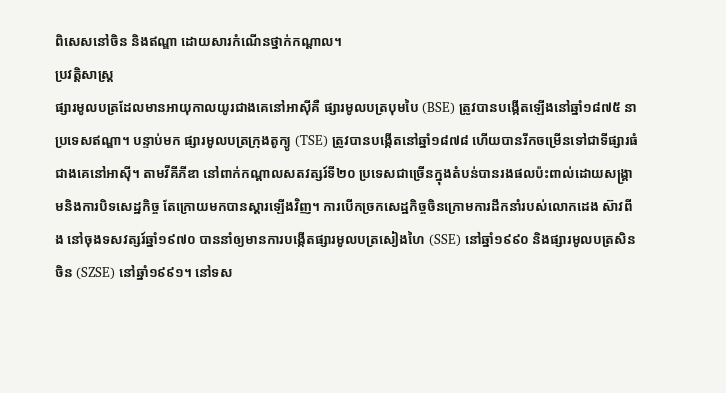ពិសេសនៅចិន និងឥណ្ឌា ដោយសារកំណើនថ្នាក់កណ្តាល។
ប្រវត្តិសាស្ត្រ
ផ្សារមូលបត្រដែលមានអាយុកាលយូរជាងគេនៅអាស៊ីគឺ ផ្សារមូលបត្របុមបៃ (BSE) ត្រូវបានបង្កើតឡើងនៅឆ្នាំ១៨៧៥ នាប្រទេសឥណ្ឌា។ បន្ទាប់មក ផ្សារមូលបត្រក្រុងតូក្យូ (TSE) ត្រូវបានបង្កើតនៅឆ្នាំ១៨៧៨ ហើយបានរីកចម្រើនទៅជាទីផ្សារធំជាងគេនៅអាស៊ី។ តាមវីគីភីឌា នៅពាក់កណ្តាលសតវត្សរ៍ទី២០ ប្រទេសជាច្រើនក្នុងតំបន់បានរងផលប៉ះពាល់ដោយសង្រ្គាមនិងការបិទសេដ្ឋកិច្ច តែក្រោយមកបានស្តារឡើងវិញ។ ការបើកច្រកសេដ្ឋកិច្ចចិនក្រោមការដឹកនាំរបស់លោកដេង ស៊ាវពីង នៅចុងទសវត្សរ៍ឆ្នាំ១៩៧០ បាននាំឲ្យមានការបង្កើតផ្សារមូលបត្រសៀងហៃ (SSE) នៅឆ្នាំ១៩៩០ និងផ្សារមូលបត្រសិនចិន (SZSE) នៅឆ្នាំ១៩៩១។ នៅទស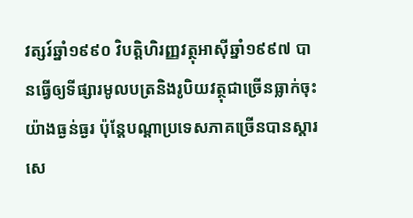វត្សរ៍ឆ្នាំ១៩៩០ វិបត្តិហិរញ្ញវត្ថុអាស៊ីឆ្នាំ១៩៩៧ បានធ្វើឲ្យទីផ្សារមូលបត្រនិងរូបិយវត្ថុជាច្រើនធ្លាក់ចុះយ៉ាងធ្ងន់ធ្ងរ ប៉ុន្តែបណ្តាប្រទេសភាគច្រើនបានស្តារសេ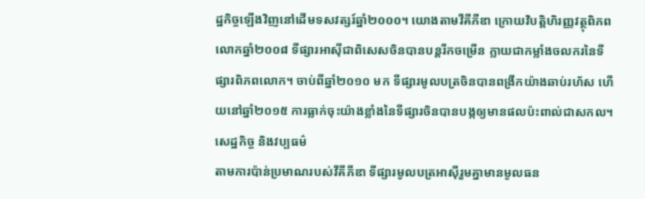ដ្ឋកិច្ចឡើងវិញនៅដើមទសវត្សរ៍ឆ្នាំ២០០០។ យោងតាមវីគីភីឌា ក្រោយវិបត្តិហិរញ្ញវត្ថុពិភពលោកឆ្នាំ២០០៨ ទីផ្សារអាស៊ីជាពិសេសចិនបានបន្តរីកចម្រើន ក្លាយជាកម្លាំងចលករនៃទីផ្សារពិភពលោក។ ចាប់ពីឆ្នាំ២០១០ មក ទីផ្សារមូលបត្រចិនបានពង្រីកយ៉ាងឆាប់រហ័ស ហើយនៅឆ្នាំ២០១៥ ការធ្លាក់ចុះយ៉ាងខ្លាំងនៃទីផ្សារចិនបានបង្កឲ្យមានផលប៉ះពាល់ជាសកល។
សេដ្ឋកិច្ច និងវប្បធម៌
តាមការប៉ាន់ប្រមាណរបស់វីគីភីឌា ទីផ្សារមូលបត្រអាស៊ីរួមគ្នាមានមូលធន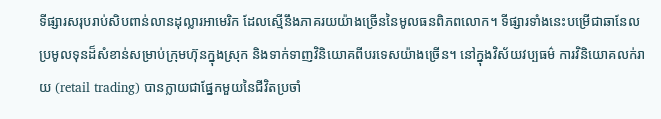ទីផ្សារសរុបរាប់សិបពាន់លានដុល្លារអាមេរិក ដែលស្មើនឹងភាគរយយ៉ាងច្រើននៃមូលធនពិភពលោក។ ទីផ្សារទាំងនេះបម្រើជាឆានែលប្រមូលទុនដ៏សំខាន់សម្រាប់ក្រុមហ៊ុនក្នុងស្រុក និងទាក់ទាញវិនិយោគពីបរទេសយ៉ាងច្រើន។ នៅក្នុងវិស័យវប្បធម៌ ការវិនិយោគលក់រាយ (retail trading) បានក្លាយជាផ្នែកមួយនៃជីវិតប្រចាំ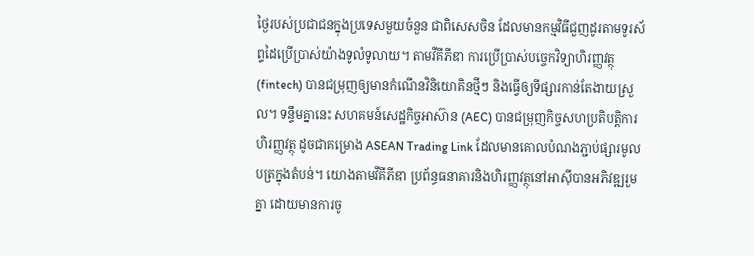ថ្ងៃរបស់ប្រជាជនក្នុងប្រទេសមួយចំនួន ជាពិសេសចិន ដែលមានកម្មវិធីជួញដូរតាមទូរស័ព្ទដៃប្រើប្រាស់យ៉ាងទូលំទូលាយ។ តាមវីគីភីឌា ការប្រើប្រាស់បច្ចេកវិទ្យាហិរញ្ញវត្ថុ (fintech) បានជម្រុញឲ្យមានកំណើនវិនិយោគិនថ្មីៗ និងធ្វើឲ្យទីផ្សារកាន់តែងាយស្រួល។ ទន្ទឹមគ្នានេះ សហគមន៍សេដ្ឋកិច្ចអាស៊ាន (AEC) បានជម្រុញកិច្ចសហប្រតិបត្តិការហិរញ្ញវត្ថុ ដូចជាគម្រោង ASEAN Trading Link ដែលមានគោលបំណងភ្ជាប់ផ្សារមូលបត្រក្នុងតំបន់។ យោងតាមវីគីភីឌា ប្រព័ន្ធធនាគារនិងហិរញ្ញវត្ថុនៅអាស៊ីបានអភិវឌ្ឍរួមគ្នា ដោយមានការចូ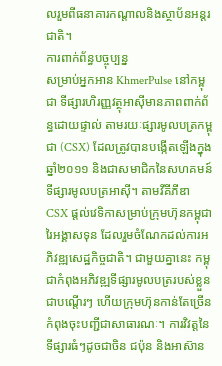លរួមពីធនាគារកណ្តាលនិងស្ថាប័នអន្តរជាតិ។
ការពាក់ព័ន្ធបច្ចុប្បន្ន
សម្រាប់អ្នកអាន KhmerPulse នៅកម្ពុជា ទីផ្សារហិរញ្ញវត្ថុអាស៊ីមានភាពពាក់ព័ន្ធដោយផ្ទាល់ តាមរយៈផ្សារមូលបត្រកម្ពុជា (CSX) ដែលត្រូវបានបង្កើតឡើងក្នុងឆ្នាំ២០១១ និងជាសមាជិកនៃសហគមន៍ទីផ្សារមូលបត្រអាស៊ី។ តាមវីគីភីឌា CSX ផ្តល់វេទិកាសម្រាប់ក្រុមហ៊ុនកម្ពុជារៃអង្គាសទុន ដែលរួមចំណែកដល់ការអភិវឌ្ឍសេដ្ឋកិច្ចជាតិ។ ជាមួយគ្នានេះ កម្ពុជាកំពុងអភិវឌ្ឍទីផ្សារមូលបត្ររបស់ខ្លួនជាបណ្តើរៗ ហើយក្រុមហ៊ុនកាន់តែច្រើនកំពុងចុះបញ្ជីជាសាធារណៈ។ ការវិវត្តនៃទីផ្សារធំៗដូចជាចិន ជប៉ុន និងអាស៊ាន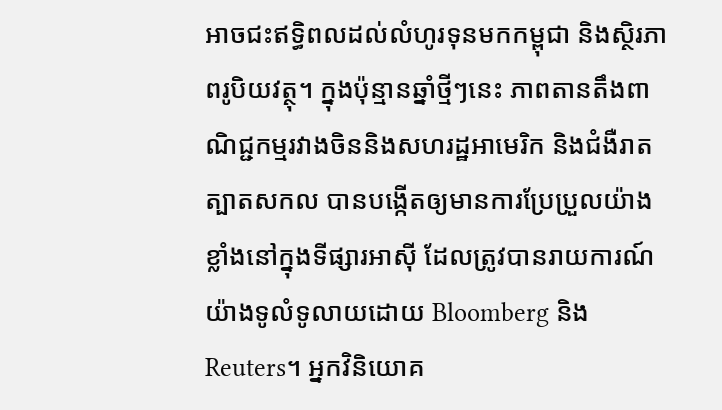អាចជះឥទ្ធិពលដល់លំហូរទុនមកកម្ពុជា និងស្ថិរភាពរូបិយវត្ថុ។ ក្នុងប៉ុន្មានឆ្នាំថ្មីៗនេះ ភាពតានតឹងពាណិជ្ជកម្មរវាងចិននិងសហរដ្ឋអាមេរិក និងជំងឺរាតត្បាតសកល បានបង្កើតឲ្យមានការប្រែប្រួលយ៉ាងខ្លាំងនៅក្នុងទីផ្សារអាស៊ី ដែលត្រូវបានរាយការណ៍យ៉ាងទូលំទូលាយដោយ Bloomberg និង Reuters។ អ្នកវិនិយោគ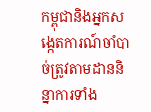កម្ពុជានិងអ្នកសង្កេតការណ៍ចាំបាច់ត្រូវតាមដាននិន្នាការទាំង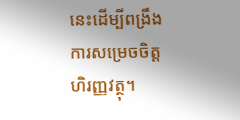នេះដើម្បីពង្រឹងការសម្រេចចិត្តហិរញ្ញវត្ថុ។